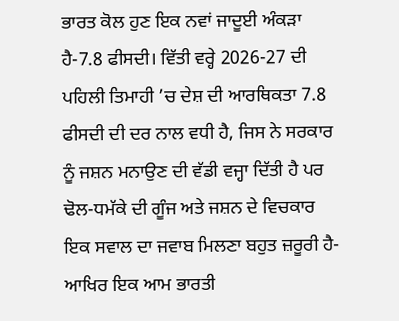ਭਾਰਤ ਕੋਲ ਹੁਣ ਇਕ ਨਵਾਂ ਜਾਦੂਈ ਅੰਕੜਾ ਹੈ-7.8 ਫੀਸਦੀ। ਵਿੱਤੀ ਵਰ੍ਹੇ 2026-27 ਦੀ ਪਹਿਲੀ ਤਿਮਾਹੀ ’ਚ ਦੇਸ਼ ਦੀ ਆਰਥਿਕਤਾ 7.8 ਫੀਸਦੀ ਦੀ ਦਰ ਨਾਲ ਵਧੀ ਹੈ, ਜਿਸ ਨੇ ਸਰਕਾਰ ਨੂੰ ਜਸ਼ਨ ਮਨਾਉਣ ਦੀ ਵੱਡੀ ਵਜ੍ਹਾ ਦਿੱਤੀ ਹੈ ਪਰ ਢੋਲ-ਧਮੱਕੇ ਦੀ ਗੂੰਜ ਅਤੇ ਜਸ਼ਨ ਦੇ ਵਿਚਕਾਰ ਇਕ ਸਵਾਲ ਦਾ ਜਵਾਬ ਮਿਲਣਾ ਬਹੁਤ ਜ਼ਰੂਰੀ ਹੈ-ਆਖਿਰ ਇਕ ਆਮ ਭਾਰਤੀ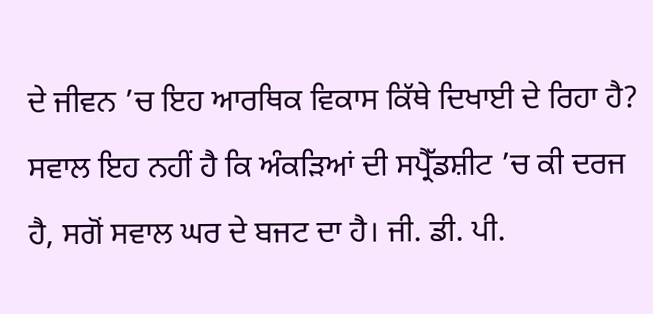ਦੇ ਜੀਵਨ ’ਚ ਇਹ ਆਰਥਿਕ ਵਿਕਾਸ ਕਿੱਥੇ ਦਿਖਾਈ ਦੇ ਰਿਹਾ ਹੈ?
ਸਵਾਲ ਇਹ ਨਹੀਂ ਹੈ ਕਿ ਅੰਕੜਿਆਂ ਦੀ ਸਪ੍ਰੈੱਡਸ਼ੀਟ ’ਚ ਕੀ ਦਰਜ ਹੈ, ਸਗੋਂ ਸਵਾਲ ਘਰ ਦੇ ਬਜਟ ਦਾ ਹੈ। ਜੀ. ਡੀ. ਪੀ.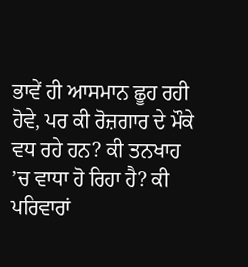ਭਾਵੇਂ ਹੀ ਆਸਮਾਨ ਛੂਹ ਰਹੀ ਹੋਵੇ, ਪਰ ਕੀ ਰੋਜ਼ਗਾਰ ਦੇ ਮੌਕੇ ਵਧ ਰਹੇ ਹਨ? ਕੀ ਤਨਖਾਹ ’ਚ ਵਾਧਾ ਹੋ ਰਿਹਾ ਹੈ? ਕੀ ਪਰਿਵਾਰਾਂ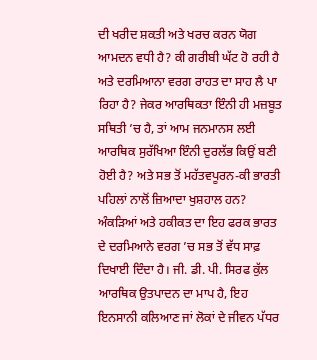ਦੀ ਖਰੀਦ ਸ਼ਕਤੀ ਅਤੇ ਖਰਚ ਕਰਨ ਯੋਗ ਆਮਦਨ ਵਧੀ ਹੈ? ਕੀ ਗਰੀਬੀ ਘੱਟ ਹੋ ਰਹੀ ਹੈ ਅਤੇ ਦਰਮਿਆਨਾ ਵਰਗ ਰਾਹਤ ਦਾ ਸਾਹ ਲੈ ਪਾ ਰਿਹਾ ਹੈ? ਜੇਕਰ ਆਰਥਿਕਤਾ ਇੰਨੀ ਹੀ ਮਜ਼ਬੂਤ ਸਥਿਤੀ ’ਚ ਹੈ, ਤਾਂ ਆਮ ਜਨਮਾਨਸ ਲਈ ਆਰਥਿਕ ਸੁਰੱਖਿਆ ਇੰਨੀ ਦੁਰਲੱਭ ਕਿਉਂ ਬਣੀ ਹੋਈ ਹੈ? ਅਤੇ ਸਭ ਤੋਂ ਮਹੱਤਵਪੂਰਨ-ਕੀ ਭਾਰਤੀ ਪਹਿਲਾਂ ਨਾਲੋਂ ਜ਼ਿਆਦਾ ਖੁਸ਼ਹਾਲ ਹਨ?
ਅੰਕੜਿਆਂ ਅਤੇ ਹਕੀਕਤ ਦਾ ਇਹ ਫਰਕ ਭਾਰਤ ਦੇ ਦਰਮਿਆਨੇ ਵਰਗ ’ਚ ਸਭ ਤੋਂ ਵੱਧ ਸਾਫ਼ ਦਿਖਾਈ ਦਿੰਦਾ ਹੈ। ਜੀ. ਡੀ. ਪੀ. ਸਿਰਫ ਕੁੱਲ ਆਰਥਿਕ ਉਤਪਾਦਨ ਦਾ ਮਾਪ ਹੈ, ਇਹ ਇਨਸਾਨੀ ਕਲਿਆਣ ਜਾਂ ਲੋਕਾਂ ਦੇ ਜੀਵਨ ਪੱਧਰ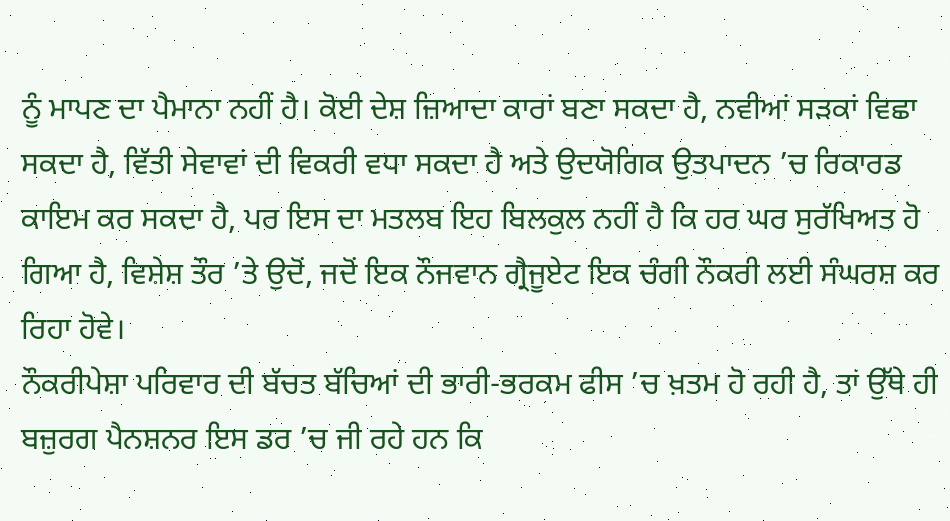ਨੂੰ ਮਾਪਣ ਦਾ ਪੈਮਾਨਾ ਨਹੀਂ ਹੈ। ਕੋਈ ਦੇਸ਼ ਜ਼ਿਆਦਾ ਕਾਰਾਂ ਬਣਾ ਸਕਦਾ ਹੈ, ਨਵੀਆਂ ਸੜਕਾਂ ਵਿਛਾ ਸਕਦਾ ਹੈ, ਵਿੱਤੀ ਸੇਵਾਵਾਂ ਦੀ ਵਿਕਰੀ ਵਧਾ ਸਕਦਾ ਹੈ ਅਤੇ ਉਦਯੋਗਿਕ ਉਤਪਾਦਨ ’ਚ ਰਿਕਾਰਡ ਕਾਇਮ ਕਰ ਸਕਦਾ ਹੈ, ਪਰ ਇਸ ਦਾ ਮਤਲਬ ਇਹ ਬਿਲਕੁਲ ਨਹੀਂ ਹੈ ਕਿ ਹਰ ਘਰ ਸੁਰੱਖਿਅਤ ਹੋ ਗਿਆ ਹੈ, ਵਿਸ਼ੇਸ਼ ਤੌਰ ’ਤੇ ਉਦੋਂ, ਜਦੋਂ ਇਕ ਨੌਜਵਾਨ ਗ੍ਰੈਜੂਏਟ ਇਕ ਚੰਗੀ ਨੌਕਰੀ ਲਈ ਸੰਘਰਸ਼ ਕਰ ਰਿਹਾ ਹੋਵੇ।
ਨੌਕਰੀਪੇਸ਼ਾ ਪਰਿਵਾਰ ਦੀ ਬੱਚਤ ਬੱਚਿਆਂ ਦੀ ਭਾਰੀ-ਭਰਕਮ ਫੀਸ ’ਚ ਖ਼ਤਮ ਹੋ ਰਹੀ ਹੈ, ਤਾਂ ਉੱਥੇ ਹੀ ਬਜ਼ੁਰਗ ਪੈਨਸ਼ਨਰ ਇਸ ਡਰ ’ਚ ਜੀ ਰਹੇ ਹਨ ਕਿ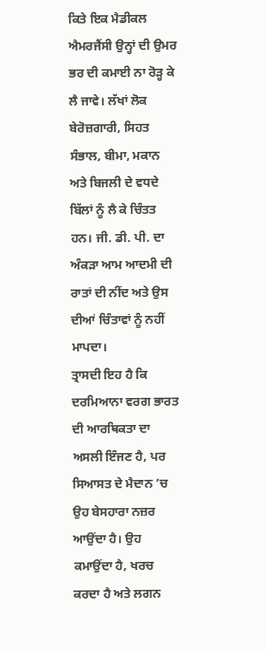ਕਿਤੇ ਇਕ ਮੈਡੀਕਲ ਐਮਰਜੈਂਸੀ ਉਨ੍ਹਾਂ ਦੀ ਉਮਰ ਭਰ ਦੀ ਕਮਾਈ ਨਾ ਰੋੜ੍ਹ ਕੇ ਲੈ ਜਾਵੇ। ਲੱਖਾਂ ਲੋਕ ਬੇਰੋਜ਼ਗਾਰੀ, ਸਿਹਤ ਸੰਭਾਲ, ਬੀਮਾ, ਮਕਾਨ ਅਤੇ ਬਿਜਲੀ ਦੇ ਵਧਦੇ ਬਿੱਲਾਂ ਨੂੰ ਲੈ ਕੇ ਚਿੰਤਤ ਹਨ। ਜੀ. ਡੀ. ਪੀ. ਦਾ ਅੰਕੜਾ ਆਮ ਆਦਮੀ ਦੀ ਰਾਤਾਂ ਦੀ ਨੀਂਦ ਅਤੇ ਉਸ ਦੀਆਂ ਚਿੰਤਾਵਾਂ ਨੂੰ ਨਹੀਂ ਮਾਪਦਾ।
ਤ੍ਰਾਸਦੀ ਇਹ ਹੈ ਕਿ ਦਰਮਿਆਨਾ ਵਰਗ ਭਾਰਤ ਦੀ ਆਰਥਿਕਤਾ ਦਾ ਅਸਲੀ ਇੰਜਣ ਹੈ, ਪਰ ਸਿਆਸਤ ਦੇ ਮੈਦਾਨ ’ਚ ਉਹ ਬੇਸਹਾਰਾ ਨਜ਼ਰ ਆਉਂਦਾ ਹੈ। ਉਹ ਕਮਾਉਂਦਾ ਹੈ, ਖਰਚ ਕਰਦਾ ਹੈ ਅਤੇ ਲਗਨ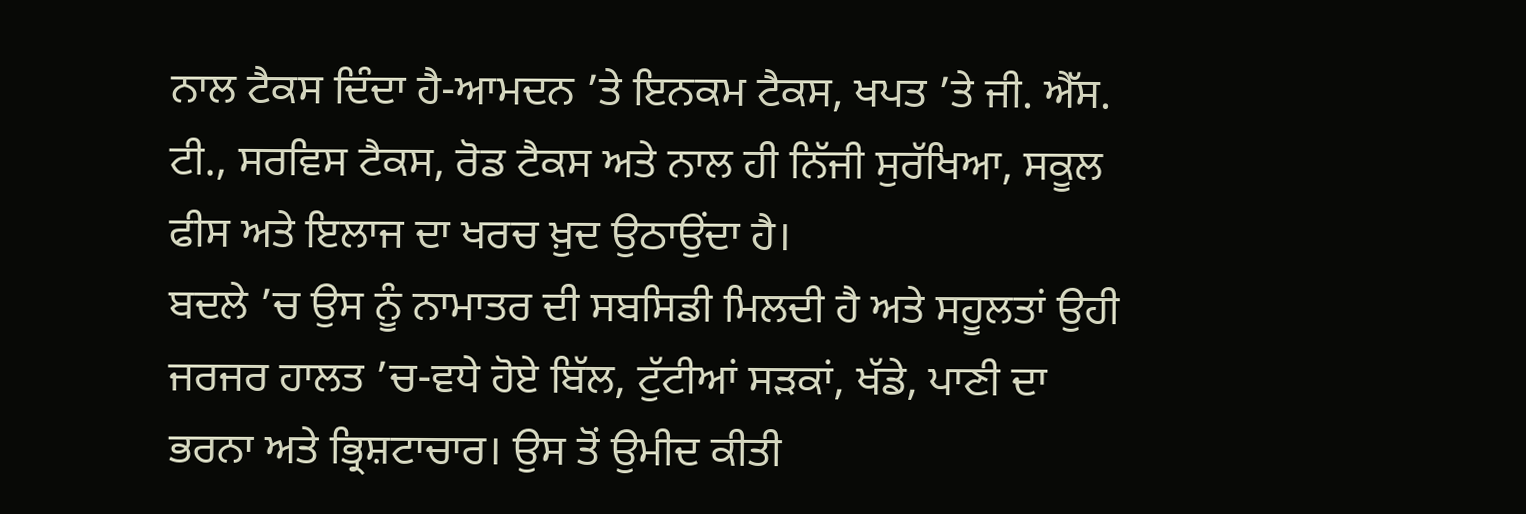ਨਾਲ ਟੈਕਸ ਦਿੰਦਾ ਹੈ-ਆਮਦਨ ’ਤੇ ਇਨਕਮ ਟੈਕਸ, ਖਪਤ ’ਤੇ ਜੀ. ਐੱਸ. ਟੀ., ਸਰਵਿਸ ਟੈਕਸ, ਰੋਡ ਟੈਕਸ ਅਤੇ ਨਾਲ ਹੀ ਨਿੱਜੀ ਸੁਰੱਖਿਆ, ਸਕੂਲ ਫੀਸ ਅਤੇ ਇਲਾਜ ਦਾ ਖਰਚ ਖ਼ੁਦ ਉਠਾਉਂਦਾ ਹੈ।
ਬਦਲੇ ’ਚ ਉਸ ਨੂੰ ਨਾਮਾਤਰ ਦੀ ਸਬਸਿਡੀ ਮਿਲਦੀ ਹੈ ਅਤੇ ਸਹੂਲਤਾਂ ਉਹੀ ਜਰਜਰ ਹਾਲਤ ’ਚ-ਵਧੇ ਹੋਏ ਬਿੱਲ, ਟੁੱਟੀਆਂ ਸੜਕਾਂ, ਖੱਡੇ, ਪਾਣੀ ਦਾ ਭਰਨਾ ਅਤੇ ਭ੍ਰਿਸ਼ਟਾਚਾਰ। ਉਸ ਤੋਂ ਉਮੀਦ ਕੀਤੀ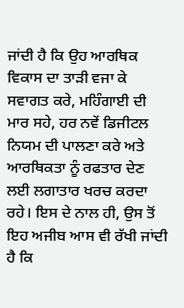ਜਾਂਦੀ ਹੈ ਕਿ ਉਹ ਆਰਥਿਕ ਵਿਕਾਸ ਦਾ ਤਾੜੀ ਵਜਾ ਕੇ ਸਵਾਗਤ ਕਰੇ, ਮਹਿੰਗਾਈ ਦੀ ਮਾਰ ਸਹੇ, ਹਰ ਨਵੇਂ ਡਿਜੀਟਲ ਨਿਯਮ ਦੀ ਪਾਲਣਾ ਕਰੇ ਅਤੇ ਆਰਥਿਕਤਾ ਨੂੰ ਰਫਤਾਰ ਦੇਣ ਲਈ ਲਗਾਤਾਰ ਖਰਚ ਕਰਦਾ ਰਹੇ। ਇਸ ਦੇ ਨਾਲ ਹੀ, ਉਸ ਤੋਂ ਇਹ ਅਜੀਬ ਆਸ ਵੀ ਰੱਖੀ ਜਾਂਦੀ ਹੈ ਕਿ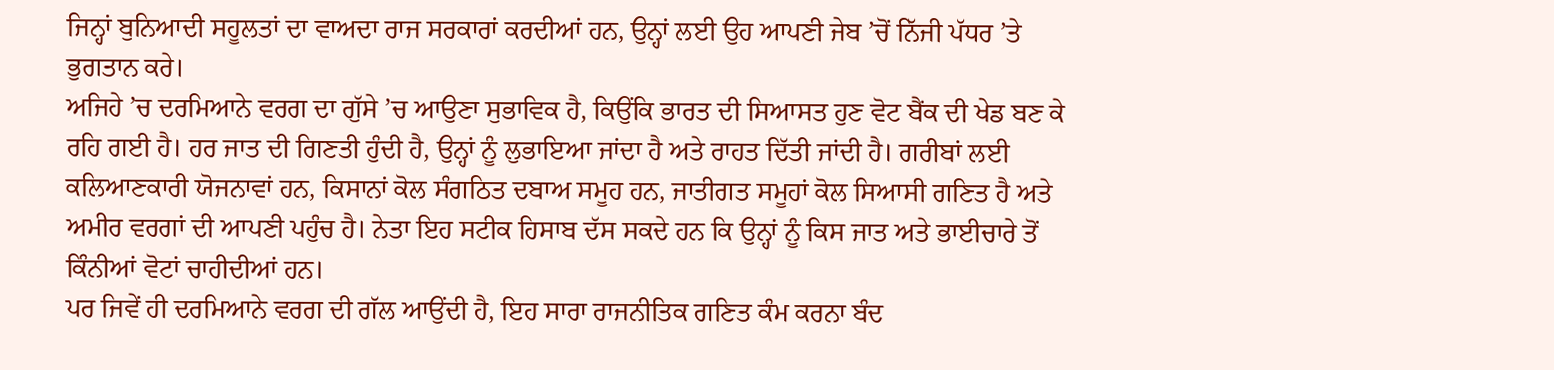ਜਿਨ੍ਹਾਂ ਬੁਨਿਆਦੀ ਸਹੂਲਤਾਂ ਦਾ ਵਾਅਦਾ ਰਾਜ ਸਰਕਾਰਾਂ ਕਰਦੀਆਂ ਹਨ, ਉਨ੍ਹਾਂ ਲਈ ਉਹ ਆਪਣੀ ਜੇਬ ’ਚੋਂ ਨਿੱਜੀ ਪੱਧਰ ’ਤੇ ਭੁਗਤਾਨ ਕਰੇ।
ਅਜਿਹੇ ’ਚ ਦਰਮਿਆਨੇ ਵਰਗ ਦਾ ਗੁੱਸੇ ’ਚ ਆਉਣਾ ਸੁਭਾਵਿਕ ਹੈ, ਕਿਉਂਕਿ ਭਾਰਤ ਦੀ ਸਿਆਸਤ ਹੁਣ ਵੋਟ ਬੈਂਕ ਦੀ ਖੇਡ ਬਣ ਕੇ ਰਹਿ ਗਈ ਹੈ। ਹਰ ਜਾਤ ਦੀ ਗਿਣਤੀ ਹੁੰਦੀ ਹੈ, ਉਨ੍ਹਾਂ ਨੂੰ ਲੁਭਾਇਆ ਜਾਂਦਾ ਹੈ ਅਤੇ ਰਾਹਤ ਦਿੱਤੀ ਜਾਂਦੀ ਹੈ। ਗਰੀਬਾਂ ਲਈ ਕਲਿਆਣਕਾਰੀ ਯੋਜਨਾਵਾਂ ਹਨ, ਕਿਸਾਨਾਂ ਕੋਲ ਸੰਗਠਿਤ ਦਬਾਅ ਸਮੂਹ ਹਨ, ਜਾਤੀਗਤ ਸਮੂਹਾਂ ਕੋਲ ਸਿਆਸੀ ਗਣਿਤ ਹੈ ਅਤੇ ਅਮੀਰ ਵਰਗਾਂ ਦੀ ਆਪਣੀ ਪਹੁੰਚ ਹੈ। ਨੇਤਾ ਇਹ ਸਟੀਕ ਹਿਸਾਬ ਦੱਸ ਸਕਦੇ ਹਨ ਕਿ ਉਨ੍ਹਾਂ ਨੂੰ ਕਿਸ ਜਾਤ ਅਤੇ ਭਾਈਚਾਰੇ ਤੋਂ ਕਿੰਨੀਆਂ ਵੋਟਾਂ ਚਾਹੀਦੀਆਂ ਹਨ।
ਪਰ ਜਿਵੇਂ ਹੀ ਦਰਮਿਆਨੇ ਵਰਗ ਦੀ ਗੱਲ ਆਉਂਦੀ ਹੈ, ਇਹ ਸਾਰਾ ਰਾਜਨੀਤਿਕ ਗਣਿਤ ਕੰਮ ਕਰਨਾ ਬੰਦ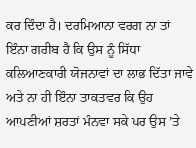ਕਰ ਦਿੰਦਾ ਹੈ। ਦਰਮਿਆਨਾ ਵਰਗ ਨਾ ਤਾਂ ਇੰਨਾ ਗਰੀਬ ਹੈ ਕਿ ਉਸ ਨੂੰ ਸਿੱਧਾ ਕਲਿਆਣਕਾਰੀ ਯੋਜਨਾਵਾਂ ਦਾ ਲਾਭ ਦਿੱਤਾ ਜਾਵੇ ਅਤੇ ਨਾ ਹੀ ਇੰਨਾ ਤਾਕਤਵਰ ਕਿ ਉਹ ਆਪਣੀਆਂ ਸ਼ਰਤਾਂ ਮੰਨਵਾ ਸਕੇ ਪਰ ਉਸ ’ਤੇ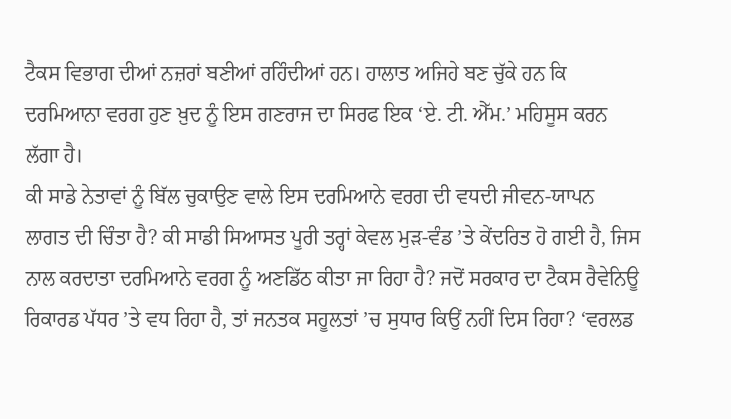ਟੈਕਸ ਵਿਭਾਗ ਦੀਆਂ ਨਜ਼ਰਾਂ ਬਣੀਆਂ ਰਹਿੰਦੀਆਂ ਹਨ। ਹਾਲਾਤ ਅਜਿਹੇ ਬਣ ਚੁੱਕੇ ਹਨ ਕਿ ਦਰਮਿਆਨਾ ਵਰਗ ਹੁਣ ਖ਼ੁਦ ਨੂੰ ਇਸ ਗਣਰਾਜ ਦਾ ਸਿਰਫ ਇਕ ‘ਏ. ਟੀ. ਐੱਮ.’ ਮਹਿਸੂਸ ਕਰਨ ਲੱਗਾ ਹੈ।
ਕੀ ਸਾਡੇ ਨੇਤਾਵਾਂ ਨੂੰ ਬਿੱਲ ਚੁਕਾਉਣ ਵਾਲੇ ਇਸ ਦਰਮਿਆਨੇ ਵਰਗ ਦੀ ਵਧਦੀ ਜੀਵਨ-ਯਾਪਨ ਲਾਗਤ ਦੀ ਚਿੰਤਾ ਹੈ? ਕੀ ਸਾਡੀ ਸਿਆਸਤ ਪੂਰੀ ਤਰ੍ਹਾਂ ਕੇਵਲ ਮੁੜ-ਵੰਡ ’ਤੇ ਕੇਂਦਰਿਤ ਹੋ ਗਈ ਹੈ, ਜਿਸ ਨਾਲ ਕਰਦਾਤਾ ਦਰਮਿਆਨੇ ਵਰਗ ਨੂੰ ਅਣਡਿੱਠ ਕੀਤਾ ਜਾ ਰਿਹਾ ਹੈ? ਜਦੋਂ ਸਰਕਾਰ ਦਾ ਟੈਕਸ ਰੈਵੇਨਿਊ ਰਿਕਾਰਡ ਪੱਧਰ ’ਤੇ ਵਧ ਰਿਹਾ ਹੈ, ਤਾਂ ਜਨਤਕ ਸਹੂਲਤਾਂ ’ਚ ਸੁਧਾਰ ਕਿਉਂ ਨਹੀਂ ਦਿਸ ਰਿਹਾ? ‘ਵਰਲਡ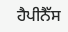ਹੈਪੀਨੈੱਸ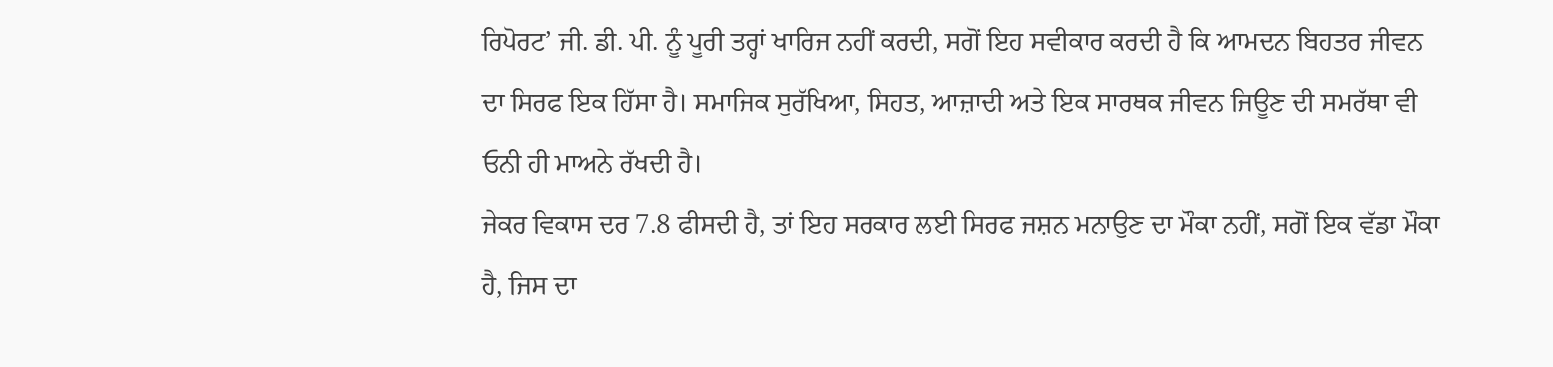ਰਿਪੋਰਟ’ ਜੀ. ਡੀ. ਪੀ. ਨੂੰ ਪੂਰੀ ਤਰ੍ਹਾਂ ਖਾਰਿਜ ਨਹੀਂ ਕਰਦੀ, ਸਗੋਂ ਇਹ ਸਵੀਕਾਰ ਕਰਦੀ ਹੈ ਕਿ ਆਮਦਨ ਬਿਹਤਰ ਜੀਵਨ ਦਾ ਸਿਰਫ ਇਕ ਹਿੱਸਾ ਹੈ। ਸਮਾਜਿਕ ਸੁਰੱਖਿਆ, ਸਿਹਤ, ਆਜ਼ਾਦੀ ਅਤੇ ਇਕ ਸਾਰਥਕ ਜੀਵਨ ਜਿਊਣ ਦੀ ਸਮਰੱਥਾ ਵੀ ਓਨੀ ਹੀ ਮਾਅਨੇ ਰੱਖਦੀ ਹੈ।
ਜੇਕਰ ਵਿਕਾਸ ਦਰ 7.8 ਫੀਸਦੀ ਹੈ, ਤਾਂ ਇਹ ਸਰਕਾਰ ਲਈ ਸਿਰਫ ਜਸ਼ਨ ਮਨਾਉਣ ਦਾ ਮੌਕਾ ਨਹੀਂ, ਸਗੋਂ ਇਕ ਵੱਡਾ ਮੌਕਾ ਹੈ, ਜਿਸ ਦਾ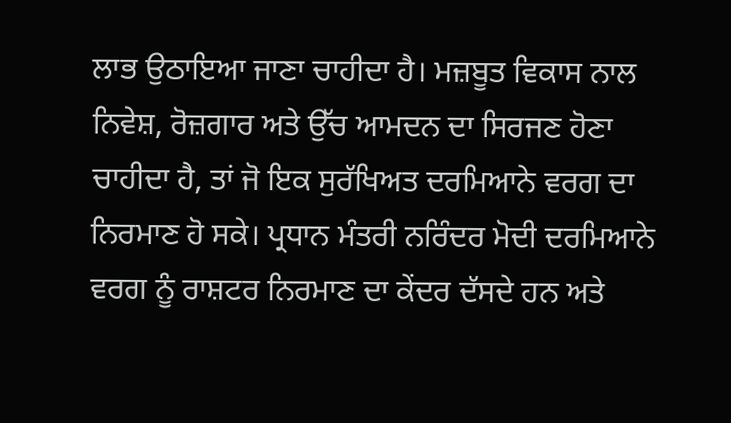ਲਾਭ ਉਠਾਇਆ ਜਾਣਾ ਚਾਹੀਦਾ ਹੈ। ਮਜ਼ਬੂਤ ਵਿਕਾਸ ਨਾਲ ਨਿਵੇਸ਼, ਰੋਜ਼ਗਾਰ ਅਤੇ ਉੱਚ ਆਮਦਨ ਦਾ ਸਿਰਜਣ ਹੋਣਾ ਚਾਹੀਦਾ ਹੈ, ਤਾਂ ਜੋ ਇਕ ਸੁਰੱਖਿਅਤ ਦਰਮਿਆਨੇ ਵਰਗ ਦਾ ਨਿਰਮਾਣ ਹੋ ਸਕੇ। ਪ੍ਰਧਾਨ ਮੰਤਰੀ ਨਰਿੰਦਰ ਮੋਦੀ ਦਰਮਿਆਨੇ ਵਰਗ ਨੂੰ ਰਾਸ਼ਟਰ ਨਿਰਮਾਣ ਦਾ ਕੇਂਦਰ ਦੱਸਦੇ ਹਨ ਅਤੇ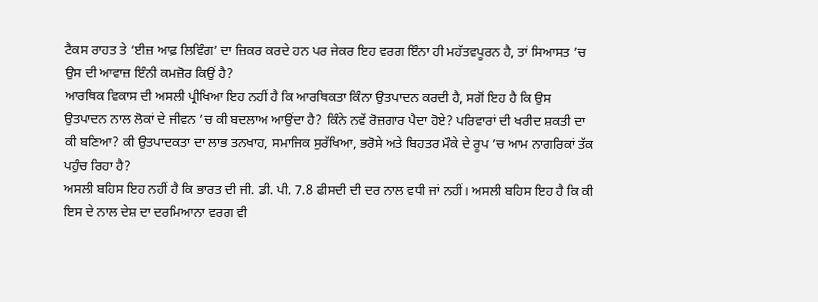ਟੈਕਸ ਰਾਹਤ ਤੇ ‘ਈਜ਼ ਆਫ਼ ਲਿਵਿੰਗ’ ਦਾ ਜ਼ਿਕਰ ਕਰਦੇ ਹਨ ਪਰ ਜੇਕਰ ਇਹ ਵਰਗ ਇੰਨਾ ਹੀ ਮਹੱਤਵਪੂਰਨ ਹੈ, ਤਾਂ ਸਿਆਸਤ ’ਚ ਉਸ ਦੀ ਆਵਾਜ਼ ਇੰਨੀ ਕਮਜ਼ੋਰ ਕਿਉਂ ਹੈ?
ਆਰਥਿਕ ਵਿਕਾਸ ਦੀ ਅਸਲੀ ਪ੍ਰੀਖਿਆ ਇਹ ਨਹੀਂ ਹੈ ਕਿ ਆਰਥਿਕਤਾ ਕਿੰਨਾ ਉਤਪਾਦਨ ਕਰਦੀ ਹੈ, ਸਗੋਂ ਇਹ ਹੈ ਕਿ ਉਸ ਉਤਪਾਦਨ ਨਾਲ ਲੋਕਾਂ ਦੇ ਜੀਵਨ ’ਚ ਕੀ ਬਦਲਾਅ ਆਉਂਦਾ ਹੈ? ਕਿੰਨੇ ਨਵੇਂ ਰੋਜ਼ਗਾਰ ਪੈਦਾ ਹੋਏ? ਪਰਿਵਾਰਾਂ ਦੀ ਖਰੀਦ ਸ਼ਕਤੀ ਦਾ ਕੀ ਬਣਿਆ? ਕੀ ਉਤਪਾਦਕਤਾ ਦਾ ਲਾਭ ਤਨਖਾਹ, ਸਮਾਜਿਕ ਸੁਰੱਖਿਆ, ਭਰੋਸੇ ਅਤੇ ਬਿਹਤਰ ਮੌਕੇ ਦੇ ਰੂਪ ’ਚ ਆਮ ਨਾਗਰਿਕਾਂ ਤੱਕ ਪਹੁੰਚ ਰਿਹਾ ਹੈ?
ਅਸਲੀ ਬਹਿਸ ਇਹ ਨਹੀਂ ਹੈ ਕਿ ਭਾਰਤ ਦੀ ਜੀ. ਡੀ. ਪੀ. 7.8 ਫੀਸਦੀ ਦੀ ਦਰ ਨਾਲ ਵਧੀ ਜਾਂ ਨਹੀਂ। ਅਸਲੀ ਬਹਿਸ ਇਹ ਹੈ ਕਿ ਕੀ ਇਸ ਦੇ ਨਾਲ ਦੇਸ਼ ਦਾ ਦਰਮਿਆਨਾ ਵਰਗ ਵੀ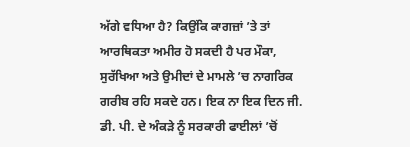ਅੱਗੇ ਵਧਿਆ ਹੈ? ਕਿਉਂਕਿ ਕਾਗਜ਼ਾਂ ’ਤੇ ਤਾਂ ਆਰਥਿਕਤਾ ਅਮੀਰ ਹੋ ਸਕਦੀ ਹੈ ਪਰ ਮੌਕਾ, ਸੁਰੱਖਿਆ ਅਤੇ ਉਮੀਦਾਂ ਦੇ ਮਾਮਲੇ ’ਚ ਨਾਗਰਿਕ ਗਰੀਬ ਰਹਿ ਸਕਦੇ ਹਨ। ਇਕ ਨਾ ਇਕ ਦਿਨ ਜੀ. ਡੀ. ਪੀ. ਦੇ ਅੰਕੜੇ ਨੂੰ ਸਰਕਾਰੀ ਫਾਈਲਾਂ ’ਚੋਂ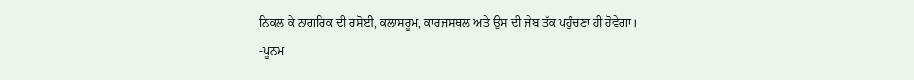ਨਿਕਲ ਕੇ ਨਾਗਰਿਕ ਦੀ ਰਸੋਈ, ਕਲਾਸਰੂਮ, ਕਾਰਜਸਥਲ ਅਤੇ ਉਸ ਦੀ ਜੇਬ ਤੱਕ ਪਹੁੰਚਣਾ ਹੀ ਹੋਵੇਗਾ।
-ਪੂਨਮ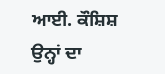ਆਈ. ਕੌਸ਼ਿਸ਼
ਉਨ੍ਹਾਂ ਦਾ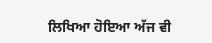ਲਿਖਿਆ ਹੋਇਆ ਅੱਜ ਵੀ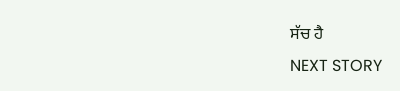ਸੱਚ ਹੈ
NEXT STORY